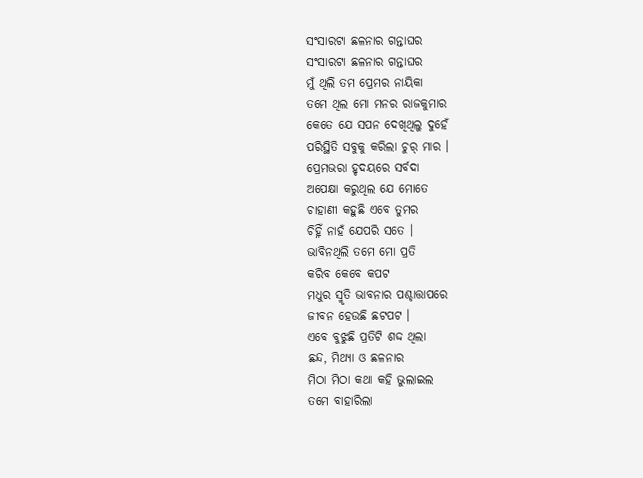ସଂସାରଟା ଛଳନାର ଗନ୍ତାଘର
ସଂସାରଟା ଛଳନାର ଗନ୍ତାଘର
ମୁଁ ଥିଲି ତମ ପ୍ରେମର ନାୟିକା
ତମେ ଥିଲ ମୋ ମନର ରାଜକୁମାର
କେତେ ଯେ ସପନ ଦେଖିଥିଲୁ ଦୁହେଁ
ପରିସ୍ଥିତି ସବୁକୁ କରିଲା ଚୁର୍ ମାର ।
ପ୍ରେମଭରା ହୃଦୟରେ ସର୍ବଦା
ଅପେକ୍ଷା କରୁଥିଲ ଯେ ମୋତେ
ଚାହାଣୀ କହୁଛି ଏବେ ତୁମର
ଚିହ୍ନିଁ ନାହଁ ଯେପରି ସତେ ।
ଭାବିନଥିଲି ତମେ ମୋ ପ୍ରତି
କରିବ କେବେ କପଟ
ମଧୁର ସ୍ମୃତି ଭାବନାର ପଶ୍ଚାତ୍ତାପରେ
ଜୀବନ ହେଉଛି ଛଟପଟ ।
ଏବେ ବୁଝୁଛି ପ୍ରତିଟି ଶଦ୍ଦ ଥିଲା
ଛନ୍ଦ, ମିଥ୍ୟା ଓ ଛଳନାର
ମିଠା ମିଠା କଥା କହି ଭୁଲାଇଲ
ତମେ ବାହାରିଲା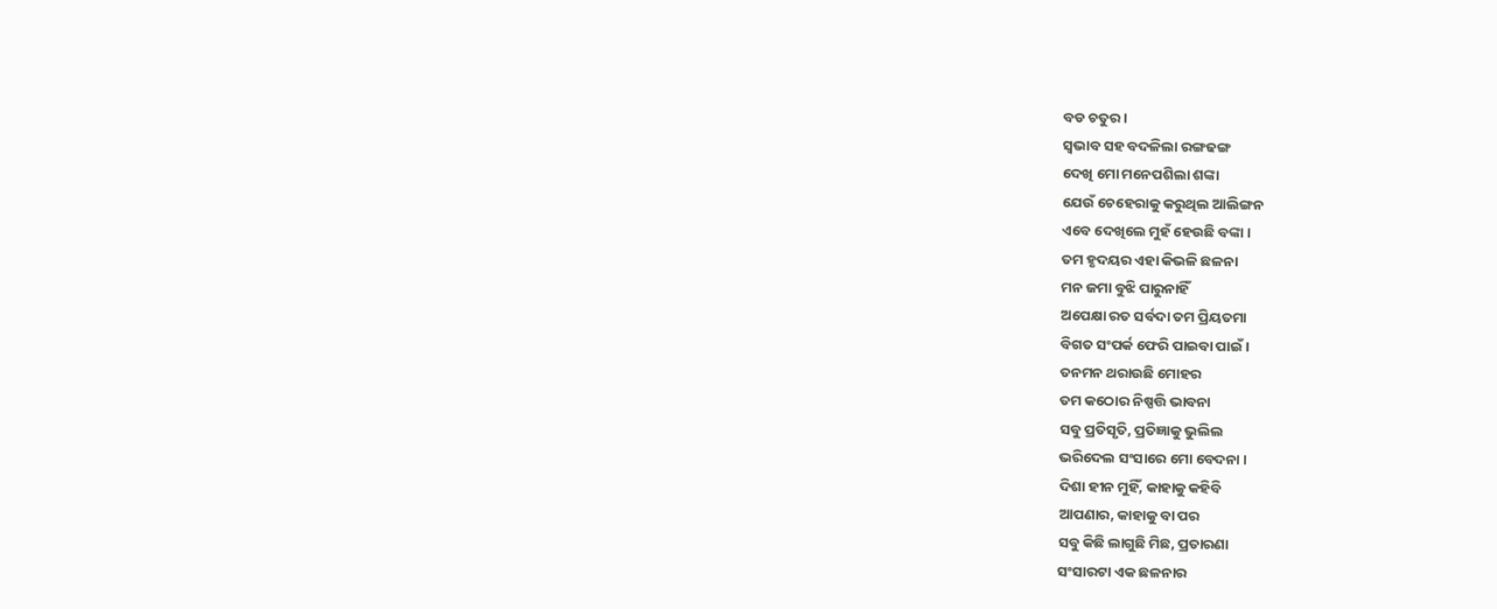ବଡ ଚତୁର ।
ସ୍ବଭାବ ସହ ବଦଳିଲା ରଙ୍ଗଢଙ୍ଗ
ଦେଖି ମୋ ମନେପଶିଲା ଶଙ୍କା
ଯେଉଁ ଚେହେରାକୁ କରୁଥିଲ ଆଲିଙ୍ଗନ
ଏବେ ଦେଖିଲେ ମୁହଁ ହେଉଛି ବଙ୍କା ।
ତମ ହୃଦୟର ଏହା କିଭଳି ଛଳନା
ମନ ଜମା ବୁଝି ପାରୁନାହିଁ
ଅପେକ୍ଷା ରତ ସର୍ବଦା ତମ ପ୍ରିୟତମା
ବିଗତ ସଂପର୍କ ଫେରି ପାଇବା ପାଇଁ ।
ତନମନ ଥରାଉଛି ମୋହର
ତମ କଠୋର ନିଷ୍ପତ୍ତି ଭାବନା
ସବୁ ପ୍ରତିସୃତି, ପ୍ରତିଜ୍ଞାକୁ ଭୁଲିଲ
ଭରିଦେଲ ସଂସାରେ ମୋ ବେଦନା ।
ଦିଶା ହୀନ ମୁହିଁ, କାହାକୁ କହିବି
ଆପଣାର, କାହାକୁ ବା ପର
ସବୁ କିଛି ଲାଗୁଛି ମିଛ, ପ୍ରତାରଣା
ସଂସାରଟା ଏକ ଛଳନାର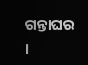ଗନ୍ତାଘର ।